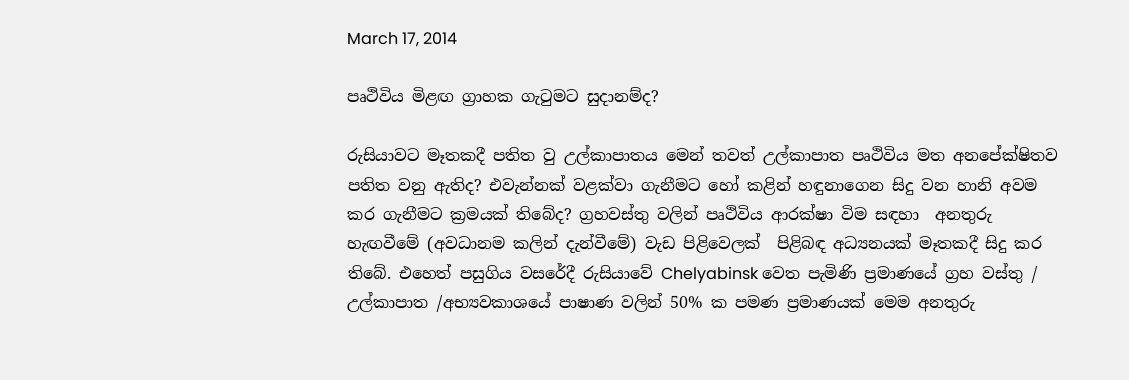March 17, 2014

පෘථිවිය මිළඟ ග්‍රාහක ගැටුමට සුදානම්ද?

රුසියාවට මෑතකදී පතිත වු උල්කාපාතය මෙන් තවත් උල්කාපාත පෘථිවිය මත අනපේක්ෂිතව පතිත වනු ඇතිද? එවැන්නක් වළක්වා ගැනීමට හෝ කළින් හඳුනාගෙන සිදු වන හානි අවම කර ගැනීමට ක්‍රමයක් තිබේද? ග්‍රහවස්තු වලින් පෘථිවිය ආරක්ෂා විම සඳහා  අනතුරු හැඟවීමේ (අවධානම කලින් දැන්වීමේ) වැඩ පිළිවෙලක්  පිළිබඳ අධ්‍යනයක් මෑතකදී සිදු කර තිබේ. එහෙත් පසුගිය වසරේදී රුසියාවේ Chelyabinsk වෙත පැමිණි ප්‍රමාණයේ ග්‍රහ වස්තු / උල්කාපාත /අභ්‍යවකාශයේ පාෂාණ වලින් 50% ක පමණ ප්‍රමාණයක් මෙම අනතුරු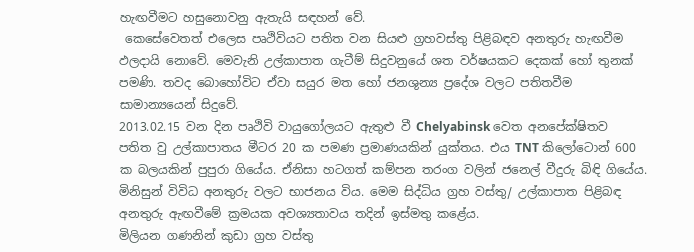හැඟවීමට හසුනොවනු ඇතැයි සඳහන් වේ.
 කෙසේවෙතත් එලෙස පෘථිවියට පතිත වන සියළු ග්‍රහවස්තු පිළිබඳව අනතුරු හැඟවීම ඵලදායි නොවේ. මෙවැනි උල්කාපාත ගැටීම් සිදුවනුයේ ශත වර්ෂයකට දෙකක් හෝ තුනක් පමණි. තවද බොහෝවිට ඒවා සයුර මත හෝ ජනශුන්‍ය ප්‍රදේශ වලට පතිතවීම සාමාන්‍යයෙන් සිදුවේ.
2013.02.15 වන දින පෘථිවි වායුගෝලයට ඇතුළු වී Chelyabinsk වෙත අනපේක්ෂිතව පතිත වු උල්කාපාතය මීටර 20 ක පමණ ප්‍රමාණයකින් යුක්තය. එය TNT කිලෝටොන් 600 ක බලයකින් පුපුරා ගියේය. ඒනිසා හටගත් කම්පන තරංග වලින් ජනෙල් වීදුරු බිඳි ගියේය. මිනිසුන් විවිධ අනතුරු වලට භාජනය විය. මෙම සිද්ධිය ග්‍රහ වස්තු/ උල්කාපාත පිළිබඳ අනතුරු ඇඟවීමේ ක්‍රමයක අවශ්‍යතාවය තදින් ඉස්මතු කළේය.
මිලියන ගණනින් කුඩා ග්‍රහ වස්තු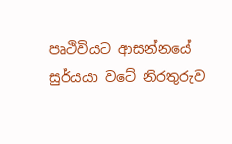පෘථිවියට ආසන්නයේ සුර්යයා වටේ නිරතුරුව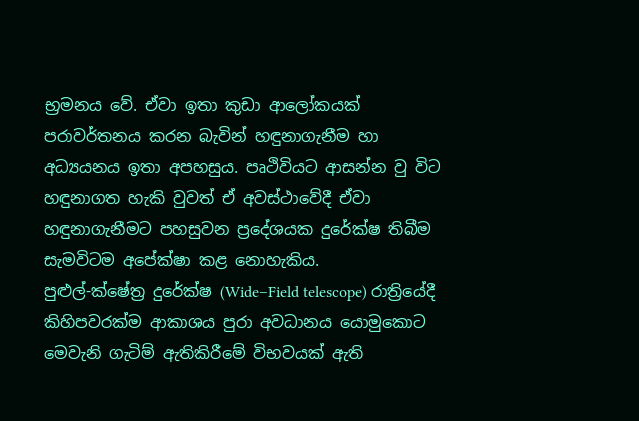භ්‍රමනය වේ. ඒවා ඉතා කුඩා ආලෝකයක් පරාවර්තනය කරන බැවින් හඳුනාගැනීම හා අධ්‍යයනය ඉතා අපහසුය. පෘථිවියට ආසන්න වු විට හඳුනාගත හැකි වුවත් ඒ අවස්ථාවේදී ඒවා හඳුනාගැනීමට පහසුවන ප්‍රදේශයක දුරේක්ෂ තිබීම සැමවිටම අපේක්ෂා කළ නොහැකිය.
පුළුල්-ක්ෂේත්‍ර දුරේක්ෂ (Wide–Field telescope) රාත්‍රියේදී කිහිපවරක්ම ආකාශය පුරා අවධානය යොමුකොට මෙවැනි ගැටිම් ඇතිකිරීමේ විභවයක් ඇති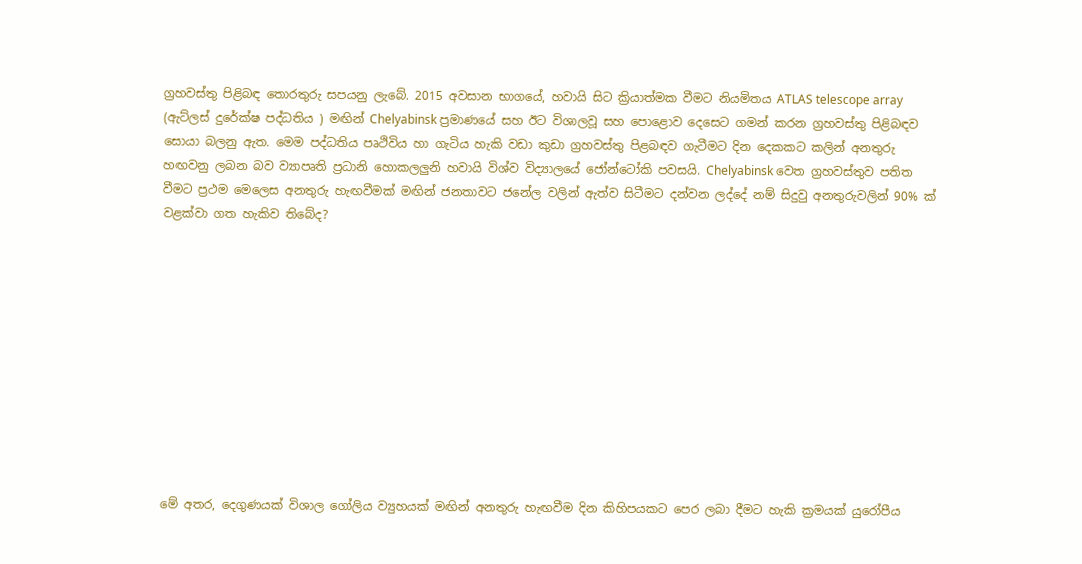ග්‍රහවස්තු පිළිබඳ තොරතුරු සපයනු ලැබේ. 2015 අවසාන භාගයේ, හවායි සිට ක්‍රියාත්මක වීමට නියමිතය ATLAS telescope array (ඇට්ලස් දුරේක්ෂ පද්ධතිය ) මඟින් Chelyabinsk ප්‍රමාණයේ සහ ඊට විශාලවූ සහ පොළොව දෙසෙට ගමන් කරන ග්‍රහවස්තු පිළිබඳව සොයා බලනු ඇත. මෙම පද්ධතිය පෘථිවිය හා ගැටිය හැකි වඩා කුඩා ග්‍රහවස්තු පිළබඳව ගැටීමට දින දෙකකට කලින් අනතුරු හඟවනු ලබන බව ව්‍යාපෘති ප්‍රධානි හොකලලුනි හවායි විශ්ව විද්‍යාලයේ ජෝන්ටෝකි පවසයි. Chelyabinsk වෙත ග්‍රහවස්තුව පතිත වීමට ප්‍රථම මෙලෙස අනතුරු හැඟවීමක් මඟින් ජනතාවට ජනේල වලින් ඇත්ව සිටීමට දන්වන ලද්දේ නම් සිදුවු අනතුරුවලින් 90% ක් වළක්වා ගත හැකිව තිබේද?











මේ අතර, දෙගුණයක් විශාල ගෝලිය ව්‍යුහයක් මඟින් අනතුරු හැඟවීම දින කිහිපයකට පෙර ලබා දීමට හැකි ක්‍රමයක් යුරෝපීය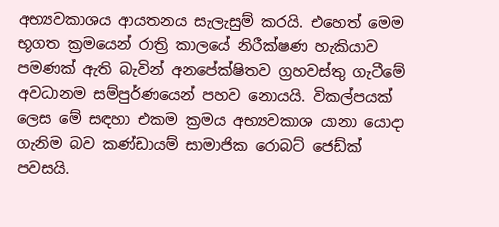අභ්‍යවකාශය ආයතනය සැලැසුම් කරයි. එහෙත් මෙම භූගත ක්‍රමයෙන් රාත්‍රි කාලයේ නිරීක්ෂණ හැකියාව පමණක් ඇති බැවින් අනපේක්ෂිතව ග්‍රහවස්තු ගැටීමේ අවධානම සම්පුර්ණයෙන් පහව නොයයි. විකල්පයක් ලෙස මේ සඳහා එකම ක්‍රමය අභ්‍යවකාශ යානා යොදා ගැනිම බව කණ්ඩායම් සාමාජික රොබට් ජෙඩ්ක් පවසයි.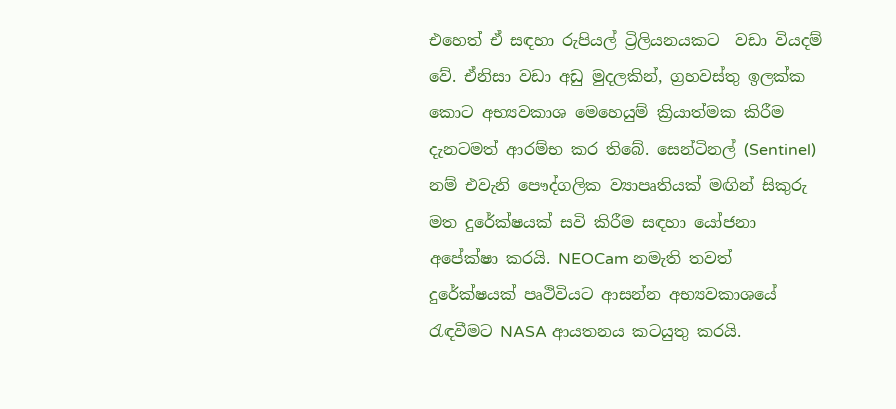එහෙත් ඒ සඳහා රුපියල් ට්‍රිලියනයකට  වඩා වියදම් වේ. ඒනිසා වඩා අඩු මුදලකින්, ග්‍රහවස්තු ඉලක්ක කොට අභ්‍යවකා‍ශ මෙහෙයුම් ක්‍රියාත්මක කිරීම දැනටමත් ආරම්භ කර තිබේ. සෙන්ටිනල් (Sentinel) නම් එවැනි පෞද්ගලික ව්‍යාපෘතියක් මඟින් සිකුරු මත දුරේක්ෂයක් සවි කිරීම සඳහා යෝජනා අපේක්ෂා කරයි. NEOCam නමැති තවත් දුරේක්ෂයක් පෘථිවියට ආසන්න අභ්‍යවකාශයේ රැඳවීමට NASA ආයතනය කටයුතු කරයි.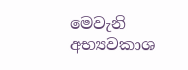මෙවැනි අභ්‍යවකාශ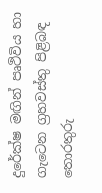දුරේක්ෂ මඟින් පෘථිවිය හා ගැටෙන ග්‍රහවස්තු පිළිබඳ තොරතුරු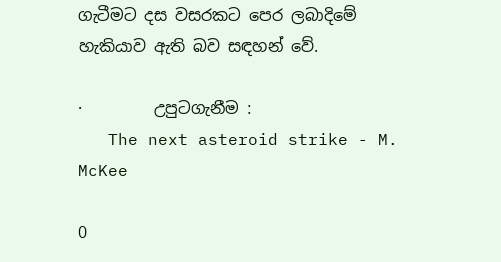ගැටීමට දස වසරකට පෙර ලබාදිමේ හැකියාව ඇති බව සඳහන් වේ.

·         උපුටගැනීම :
   The next asteroid strike - M. McKee

0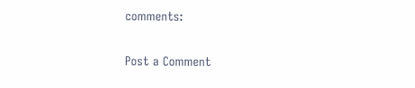comments:

Post a Comment